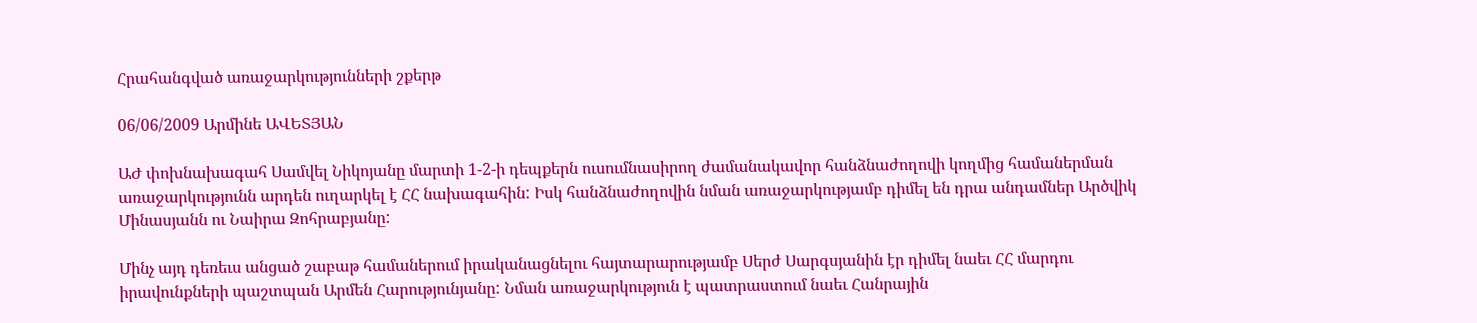Հրահանգված առաջարկությունների շքերթ

06/06/2009 Արմինե ԱՎԵՏՅԱՆ

ԱԺ փոխնախագահ Սամվել Նիկոյանը մարտի 1-2-ի դեպքերն ուսումնասիրող ժամանակավոր հանձնաժողովի կողմից համաներման առաջարկությունն արդեն ուղարկել է ՀՀ նախագահին: Իսկ հանձնաժողովին նման առաջարկությամբ դիմել են դրա անդամներ Արծվիկ Մինասյանն ու Նաիրա Զոհրաբյանը:

Մինչ այդ դեռեւս անցած շաբաթ համաներում իրականացնելու հայտարարությամբ Սերժ Սարգսյանին էր դիմել նաեւ ՀՀ մարդու իրավունքների պաշտպան Արմեն Հարությունյանը: Նման առաջարկություն է պատրաստում նաեւ Հանրային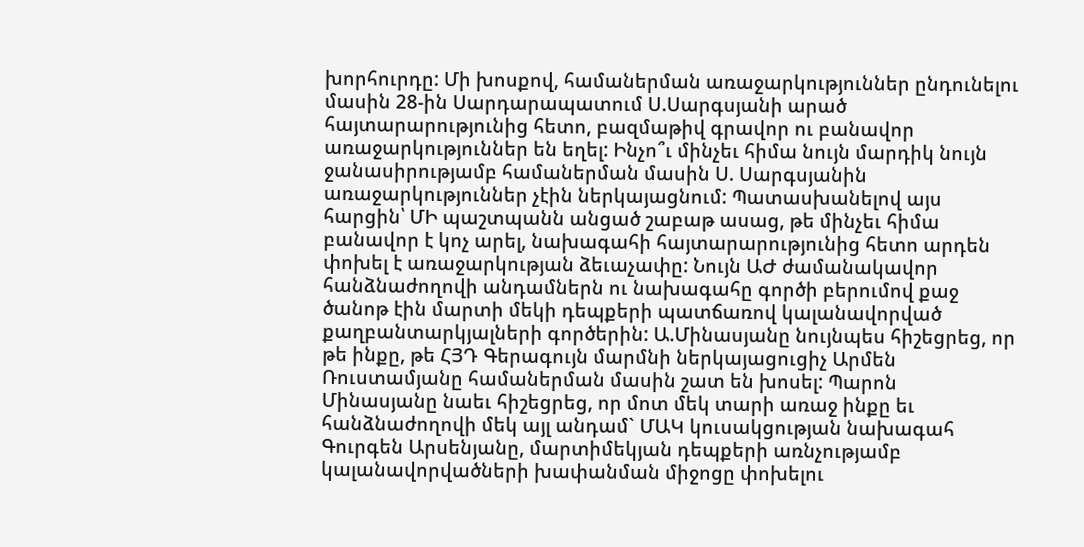խորհուրդը: Մի խոսքով, համաներման առաջարկություններ ընդունելու մասին 28-ին Սարդարապատում Ս.Սարգսյանի արած հայտարարությունից հետո, բազմաթիվ գրավոր ու բանավոր առաջարկություններ են եղել: Ինչո՞ւ մինչեւ հիմա նույն մարդիկ նույն ջանասիրությամբ համաներման մասին Ս. Սարգսյանին առաջարկություններ չէին ներկայացնում: Պատասխանելով այս հարցին՝ ՄԻ պաշտպանն անցած շաբաթ ասաց, թե մինչեւ հիմա բանավոր է կոչ արել, նախագահի հայտարարությունից հետո արդեն փոխել է առաջարկության ձեւաչափը: Նույն ԱԺ ժամանակավոր հանձնաժողովի անդամներն ու նախագահը գործի բերումով քաջ ծանոթ էին մարտի մեկի դեպքերի պատճառով կալանավորված քաղբանտարկյալների գործերին: Ա.Մինասյանը նույնպես հիշեցրեց, որ թե ինքը, թե ՀՅԴ Գերագույն մարմնի ներկայացուցիչ Արմեն Ռուստամյանը համաներման մասին շատ են խոսել: Պարոն Մինասյանը նաեւ հիշեցրեց, որ մոտ մեկ տարի առաջ ինքը եւ հանձնաժողովի մեկ այլ անդամ` ՄԱԿ կուսակցության նախագահ Գուրգեն Արսենյանը, մարտիմեկյան դեպքերի առնչությամբ կալանավորվածների խափանման միջոցը փոխելու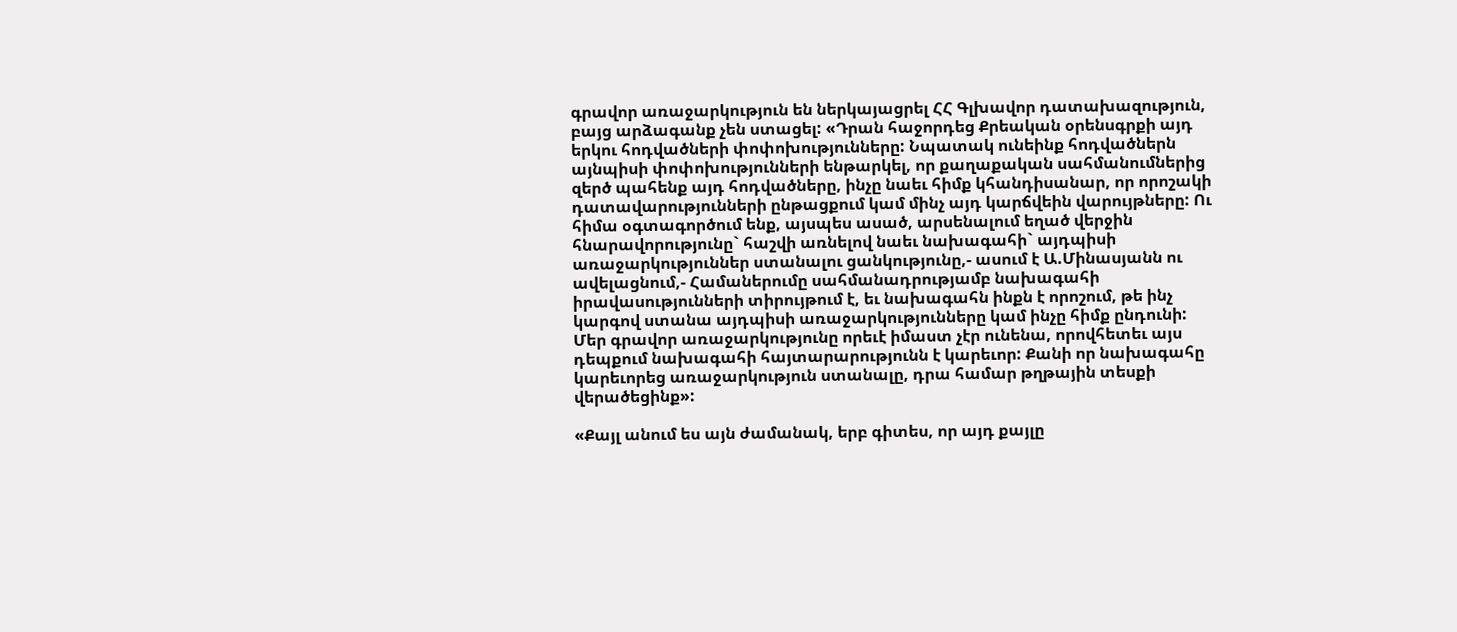գրավոր առաջարկություն են ներկայացրել ՀՀ Գլխավոր դատախազություն, բայց արձագանք չեն ստացել: «Դրան հաջորդեց Քրեական օրենսգրքի այդ երկու հոդվածների փոփոխությունները: Նպատակ ունեինք հոդվածներն այնպիսի փոփոխությունների ենթարկել, որ քաղաքական սահմանումներից զերծ պահենք այդ հոդվածները, ինչը նաեւ հիմք կհանդիսանար, որ որոշակի դատավարությունների ընթացքում կամ մինչ այդ կարճվեին վարույթները: Ու հիմա օգտագործում ենք, այսպես ասած, արսենալում եղած վերջին հնարավորությունը` հաշվի առնելով նաեւ նախագահի` այդպիսի առաջարկություններ ստանալու ցանկությունը,- ասում է Ա.Մինասյանն ու ավելացնում,- Համաներումը սահմանադրությամբ նախագահի իրավասությունների տիրույթում է, եւ նախագահն ինքն է որոշում, թե ինչ կարգով ստանա այդպիսի առաջարկությունները կամ ինչը հիմք ընդունի: Մեր գրավոր առաջարկությունը որեւէ իմաստ չէր ունենա, որովհետեւ այս դեպքում նախագահի հայտարարությունն է կարեւոր: Քանի որ նախագահը կարեւորեց առաջարկություն ստանալը, դրա համար թղթային տեսքի վերածեցինք»:

«Քայլ անում ես այն ժամանակ, երբ գիտես, որ այդ քայլը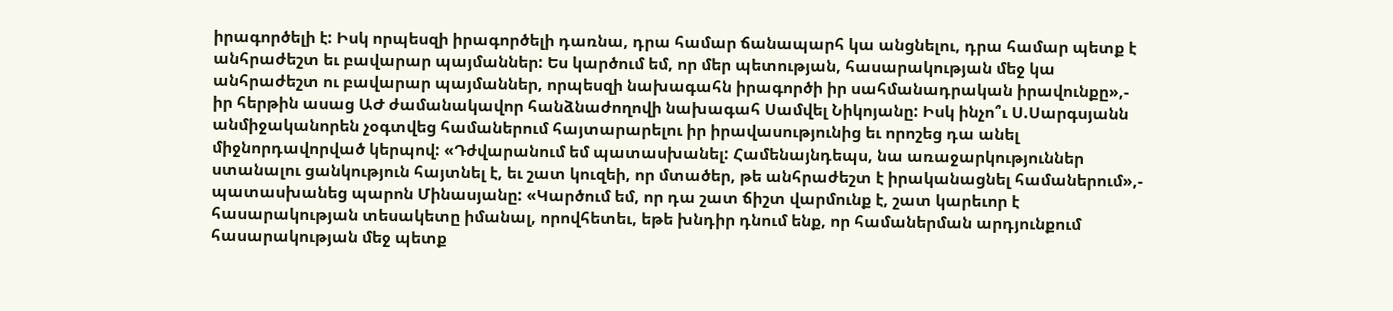իրագործելի է: Իսկ որպեսզի իրագործելի դառնա, դրա համար ճանապարհ կա անցնելու, դրա համար պետք է անհրաժեշտ եւ բավարար պայմաններ: Ես կարծում եմ, որ մեր պետության, հասարակության մեջ կա անհրաժեշտ ու բավարար պայմաններ, որպեսզի նախագահն իրագործի իր սահմանադրական իրավունքը»,- իր հերթին ասաց ԱԺ ժամանակավոր հանձնաժողովի նախագահ Սամվել Նիկոյանը: Իսկ ինչո՞ւ Ս.Սարգսյանն անմիջականորեն չօգտվեց համաներում հայտարարելու իր իրավասությունից եւ որոշեց դա անել միջնորդավորված կերպով: «Դժվարանում եմ պատասխանել: Համենայնդեպս, նա առաջարկություններ ստանալու ցանկություն հայտնել է, եւ շատ կուզեի, որ մտածեր, թե անհրաժեշտ է իրականացնել համաներում»,- պատասխանեց պարոն Մինասյանը: «Կարծում եմ, որ դա շատ ճիշտ վարմունք է, շատ կարեւոր է հասարակության տեսակետը իմանալ, որովհետեւ, եթե խնդիր դնում ենք, որ համաներման արդյունքում հասարակության մեջ պետք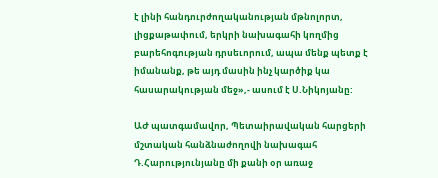է լինի հանդուրժողականության մթնոլորտ, լիցքաթափում, երկրի նախագահի կողմից բարեհոգության դրսեւորում, ապա մենք պետք է իմանանք, թե այդ մասին ինչ կարծիք կա հասարակության մեջ»,- ասում է Ս.Նիկոյանը:

ԱԺ պատգամավոր, Պետաիրավական հարցերի մշտական հանձնաժողովի նախագահ Դ.Հարությունյանը մի քանի օր առաջ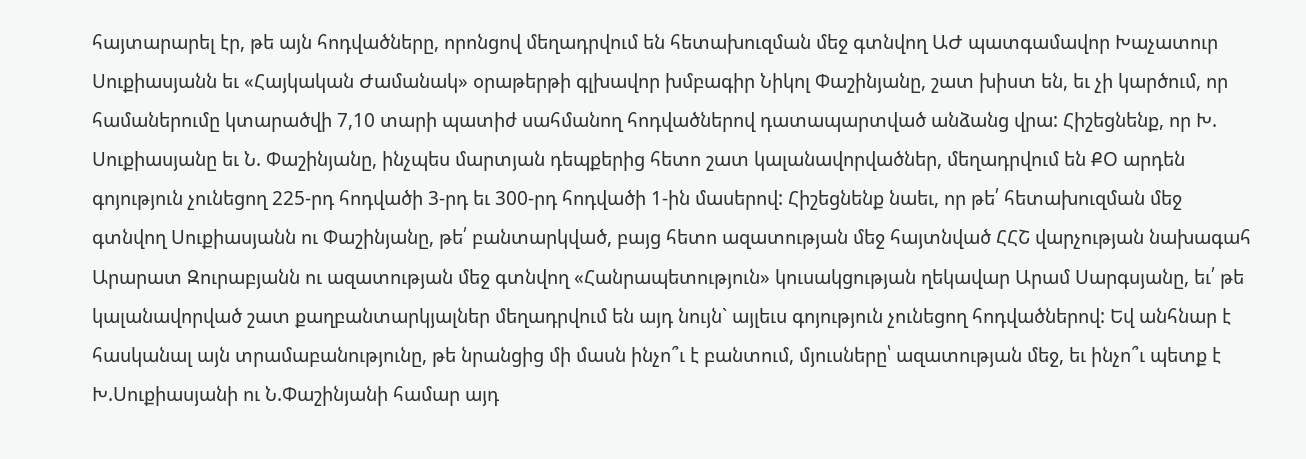հայտարարել էր, թե այն հոդվածները, որոնցով մեղադրվում են հետախուզման մեջ գտնվող ԱԺ պատգամավոր Խաչատուր Սուքիասյանն եւ «Հայկական Ժամանակ» օրաթերթի գլխավոր խմբագիր Նիկոլ Փաշինյանը, շատ խիստ են, եւ չի կարծում, որ համաներումը կտարածվի 7,10 տարի պատիժ սահմանող հոդվածներով դատապարտված անձանց վրա: Հիշեցնենք, որ Խ. Սուքիասյանը եւ Ն. Փաշինյանը, ինչպես մարտյան դեպքերից հետո շատ կալանավորվածներ, մեղադրվում են ՔՕ արդեն գոյություն չունեցող 225-րդ հոդվածի 3-րդ եւ 300-րդ հոդվածի 1-ին մասերով: Հիշեցնենք նաեւ, որ թե՛ հետախուզման մեջ գտնվող Սուքիասյանն ու Փաշինյանը, թե՛ բանտարկված, բայց հետո ազատության մեջ հայտնված ՀՀՇ վարչության նախագահ Արարատ Զուրաբյանն ու ազատության մեջ գտնվող «Հանրապետություն» կուսակցության ղեկավար Արամ Սարգսյանը, եւ՛ թե կալանավորված շատ քաղբանտարկյալներ մեղադրվում են այդ նույն` այլեւս գոյություն չունեցող հոդվածներով: Եվ անհնար է հասկանալ այն տրամաբանությունը, թե նրանցից մի մասն ինչո՞ւ է բանտում, մյուսները՝ ազատության մեջ, եւ ինչո՞ւ պետք է Խ.Սուքիասյանի ու Ն.Փաշինյանի համար այդ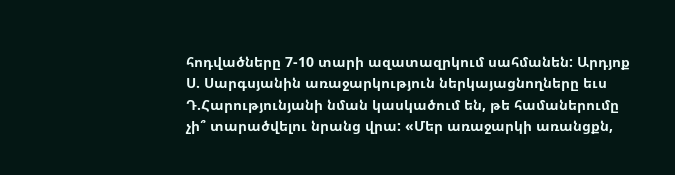հոդվածները 7-10 տարի ազատազրկում սահմանեն: Արդյոք Ս. Սարգսյանին առաջարկություն ներկայացնողները եւս Դ.Հարությունյանի նման կասկածում են, թե համաներումը չի՞ տարածվելու նրանց վրա: «Մեր առաջարկի առանցքն,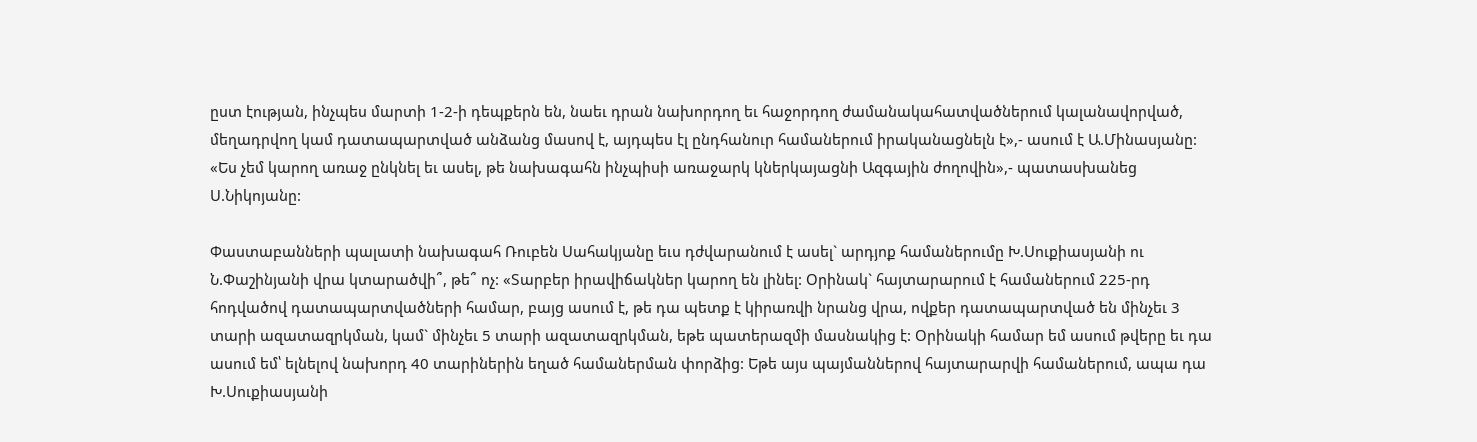ըստ էության, ինչպես մարտի 1-2-ի դեպքերն են, նաեւ դրան նախորդող եւ հաջորդող ժամանակահատվածներում կալանավորված, մեղադրվող կամ դատապարտված անձանց մասով է, այդպես էլ ընդհանուր համաներում իրականացնելն է»,- ասում է Ա.Մինասյանը: «Ես չեմ կարող առաջ ընկնել եւ ասել, թե նախագահն ինչպիսի առաջարկ կներկայացնի Ազգային ժողովին»,- պատասխանեց Ս.Նիկոյանը:

Փաստաբանների պալատի նախագահ Ռուբեն Սահակյանը եւս դժվարանում է ասել` արդյոք համաներումը Խ.Սուքիասյանի ու Ն.Փաշինյանի վրա կտարածվի՞, թե՞ ոչ: «Տարբեր իրավիճակներ կարող են լինել: Օրինակ` հայտարարում է համաներում 225-րդ հոդվածով դատապարտվածների համար, բայց ասում է, թե դա պետք է կիրառվի նրանց վրա, ովքեր դատապարտված են մինչեւ 3 տարի ազատազրկման, կամ` մինչեւ 5 տարի ազատազրկման, եթե պատերազմի մասնակից է: Օրինակի համար եմ ասում թվերը եւ դա ասում եմ՝ ելնելով նախորդ 40 տարիներին եղած համաներման փորձից: Եթե այս պայմաններով հայտարարվի համաներում, ապա դա Խ.Սուքիասյանի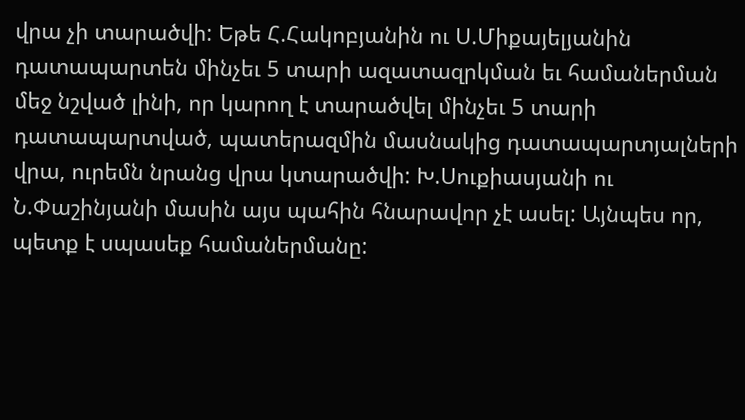վրա չի տարածվի: Եթե Հ.Հակոբյանին ու Ս.Միքայելյանին դատապարտեն մինչեւ 5 տարի ազատազրկման եւ համաներման մեջ նշված լինի, որ կարող է տարածվել մինչեւ 5 տարի դատապարտված, պատերազմին մասնակից դատապարտյալների վրա, ուրեմն նրանց վրա կտարածվի: Խ.Սուքիասյանի ու Ն.Փաշինյանի մասին այս պահին հնարավոր չէ ասել: Այնպես որ, պետք է սպասեք համաներմանը: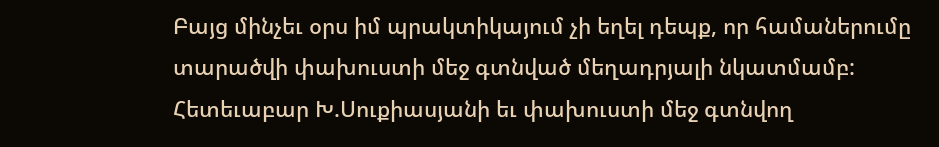Բայց մինչեւ օրս իմ պրակտիկայում չի եղել դեպք, որ համաներումը տարածվի փախուստի մեջ գտնված մեղադրյալի նկատմամբ: Հետեւաբար Խ.Սուքիասյանի եւ փախուստի մեջ գտնվող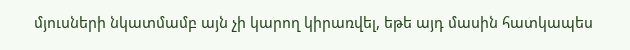մյուսների նկատմամբ այն չի կարող կիրառվել, եթե այդ մասին հատկապես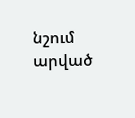նշում արված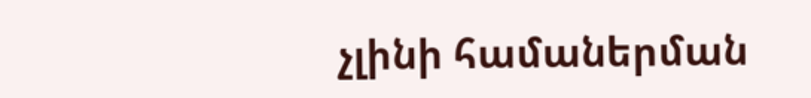չլինի համաներման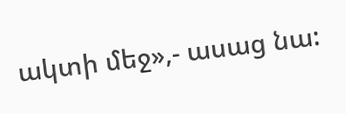ակտի մեջ»,- ասաց նա: